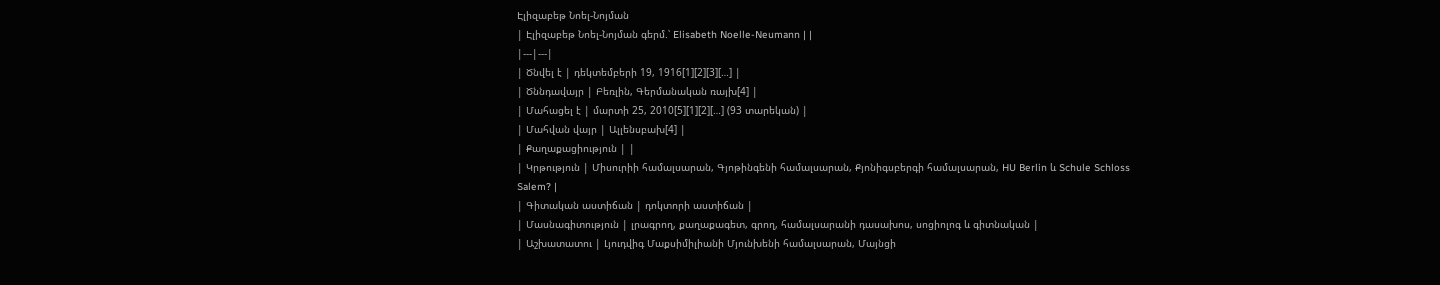Էլիզաբեթ Նոել-Նոյման
| Էլիզաբեթ Նոել-Նոյման գերմ.՝ Elisabeth Noelle-Neumann | |
|---|---|
| Ծնվել է | դեկտեմբերի 19, 1916[1][2][3][…] |
| Ծննդավայր | Բեռլին, Գերմանական ռայխ[4] |
| Մահացել է | մարտի 25, 2010[5][1][2][…] (93 տարեկան) |
| Մահվան վայր | Ալլենսբախ[4] |
| Քաղաքացիություն | |
| Կրթություն | Միսուրիի համալսարան, Գյոթինգենի համալսարան, Քյոնիգսբերգի համալսարան, HU Berlin և Schule Schloss Salem? |
| Գիտական աստիճան | դոկտորի աստիճան |
| Մասնագիտություն | լրագրող, քաղաքագետ, գրող, համալսարանի դասախոս, սոցիոլոգ և գիտնական |
| Աշխատատու | Լյուդվիգ Մաքսիմիլիանի Մյունխենի համալսարան, Մայնցի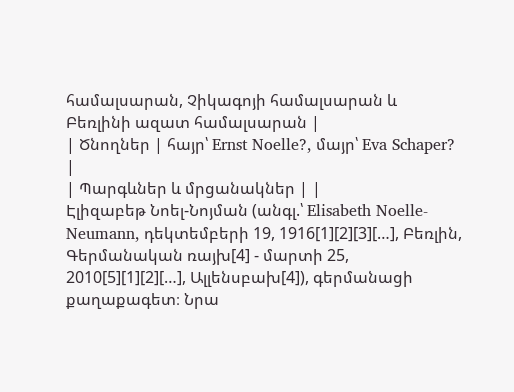համալսարան, Չիկագոյի համալսարան և Բեռլինի ազատ համալսարան |
| Ծնողներ | հայր՝ Ernst Noelle?, մայր՝ Eva Schaper? |
| Պարգևներ և մրցանակներ | |
Էլիզաբեթ Նոել-Նոյման (անգլ.՝ Elisabeth Noelle-Neumann, դեկտեմբերի 19, 1916[1][2][3][…], Բեռլին, Գերմանական ռայխ[4] - մարտի 25, 2010[5][1][2][…], Ալլենսբախ[4]), գերմանացի քաղաքագետ։ Նրա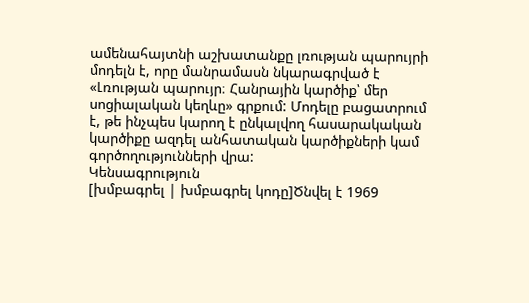ամենահայտնի աշխատանքը լռության պարույրի մոդելն է, որը մանրամասն նկարագրված է «Լռության պարույր։ Հանրային կարծիք՝ մեր սոցիալական կեղևը» գրքում: Մոդելը բացատրում է, թե ինչպես կարող է ընկալվող հասարակական կարծիքը ազդել անհատական կարծիքների կամ գործողությունների վրա:
Կենսագրություն
[խմբագրել | խմբագրել կոդը]Ծնվել է 1969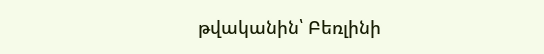թվականին՝ Բեռլինի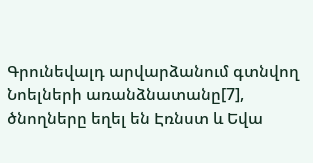Գրունեվալդ արվարձանում գտնվող Նոելների առանձնատանը[7], ծնողները եղել են Էռնստ և Եվա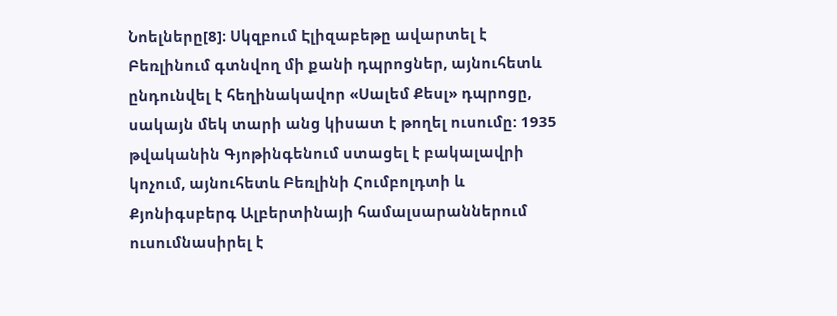Նոելները[8]։ Սկզբում Էլիզաբեթը ավարտել է Բեռլինում գտնվող մի քանի դպրոցներ, այնուհետև ընդունվել է հեղինակավոր «Սալեմ Քեսլ» դպրոցը, սակայն մեկ տարի անց կիսատ է թողել ուսումը: 1935 թվականին Գյոթինգենում ստացել է բակալավրի կոչում, այնուհետև Բեռլինի Հումբոլդտի և Քյոնիգսբերգ Ալբերտինայի համալսարաններում ուսումնասիրել է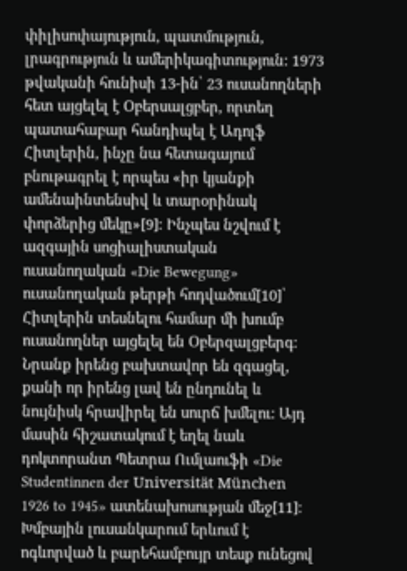փիլիսոփայություն, պատմություն, լրագրություն և ամերիկագիտություն: 1973 թվականի հունիսի 13-ին՝ 23 ուսանողների հետ այցելել է Օբերսալցբեր, որտեղ պատահաբար հանդիպել է Ադոլֆ Հիտլերին, ինչը նա հետագայում բնութագրել է որպես «իր կյանքի ամենաինտենսիվ և տարօրինակ փորձերից մեկը»[9]։ Ինչպես նշվում է ազգային սոցիալիստական ուսանողական «Die Bewegung» ուսանողական թերթի հոդվածում[10]՝ Հիտլերին տեսնելու համար մի խումբ ուսանողներ այցելել են Օբերզալցբերգ։ Նրանք իրենց բախտավոր են զգացել, քանի որ իրենց լավ են ընդունել և նույնիսկ հրավիրել են սուրճ խմելու: Այդ մասին հիշատակում է եղել նաև դոկտորանտ Պետրա Ումլաուֆի «Die Studentinnen der Universität München 1926 to 1945» ատենախոսության մեջ[11]։ Խմբային լուսանկարում երևում է ոգևորված և բարեհամբույր տեսք ունեցով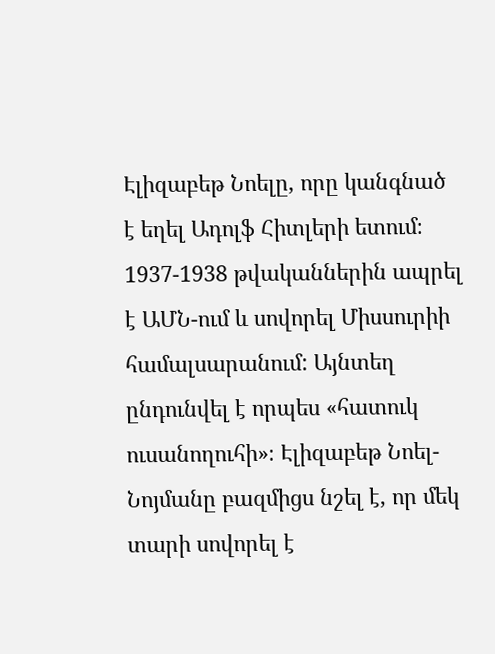Էլիզաբեթ Նոելը, որը կանգնած է եղել Ադոլֆ Հիտլերի ետում։ 1937-1938 թվականներին ապրել է ԱՄՆ-ում և սովորել Միսսուրիի համալսարանում: Այնտեղ ընդունվել է որպես «հատուկ ուսանողուհի»։ Էլիզաբեթ Նոել-Նոյմանը բազմիցս նշել է, որ մեկ տարի սովորել է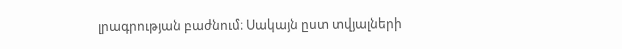լրագրության բաժնում։ Սակայն ըստ տվյալների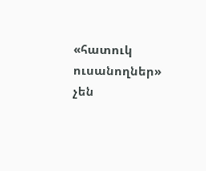«հատուկ ուսանողներ» չեն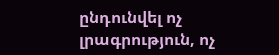ընդունվել ոչ լրագրություն, ոչ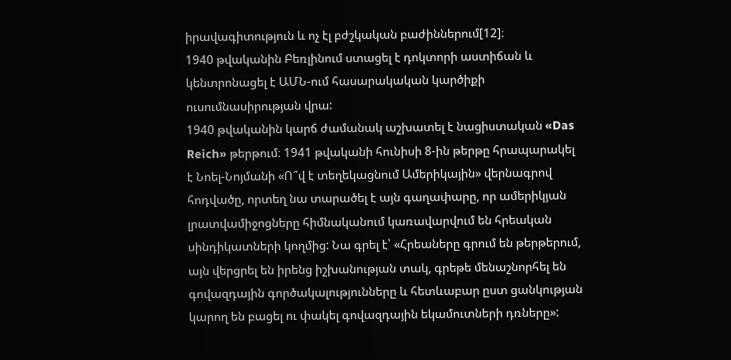իրավագիտություն և ոչ էլ բժշկական բաժիններում[12]։
1940 թվականին Բեռլինում ստացել է դոկտորի աստիճան և կենտրոնացել է ԱՄՆ-ում հասարակական կարծիքի ուսումնասիրության վրա:
1940 թվականին կարճ ժամանակ աշխատել է նացիստական «Das Reich» թերթում։ 1941 թվականի հունիսի 8-ին թերթը հրապարակել է Նոել-Նոյմանի «Ո՞վ է տեղեկացնում Ամերիկային» վերնագրով հոդվածը, որտեղ նա տարածել է այն գաղափարը, որ ամերիկյան լրատվամիջոցները հիմնականում կառավարվում են հրեական սինդիկատների կողմից: Նա գրել է՝ «Հրեաները գրում են թերթերում, այն վերցրել են իրենց իշխանության տակ, գրեթե մենաշնորհել են գովազդային գործակալությունները և հետևաբար ըստ ցանկության կարող են բացել ու փակել գովազդային եկամուտների դռները»: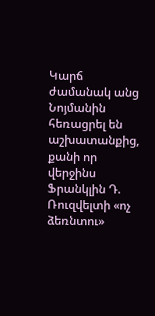Կարճ ժամանակ անց Նոյմանին հեռացրել են աշխատանքից, քանի որ վերջինս Ֆրանկլին Դ. Ռուզվելտի «ոչ ձեռնտու»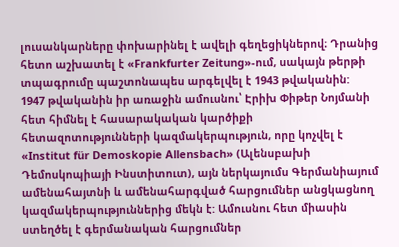լուսանկարները փոխարինել է ավելի գեղեցիկներով։ Դրանից հետո աշխատել է «Frankfurter Zeitung»-ում, սակայն թերթի տպագրումը պաշտոնապես արգելվել է 1943 թվականին:
1947 թվականին իր առաջին ամուսնու՝ Էրիխ Փիթեր Նոյմանի հետ հիմնել է հասարակական կարծիքի հետազոտությունների կազմակերպություն, որը կոչվել է «Institut für Demoskopie Allensbach» (Ալենսբախի Դեմոսկոպիայի Ինստիտուտ), այն ներկայումս Գերմանիայում ամենահայտնի և ամենահարգված հարցումներ անցկացնող կազմակերպություններից մեկն է: Ամուսնու հետ միասին ստեղծել է գերմանական հարցումներ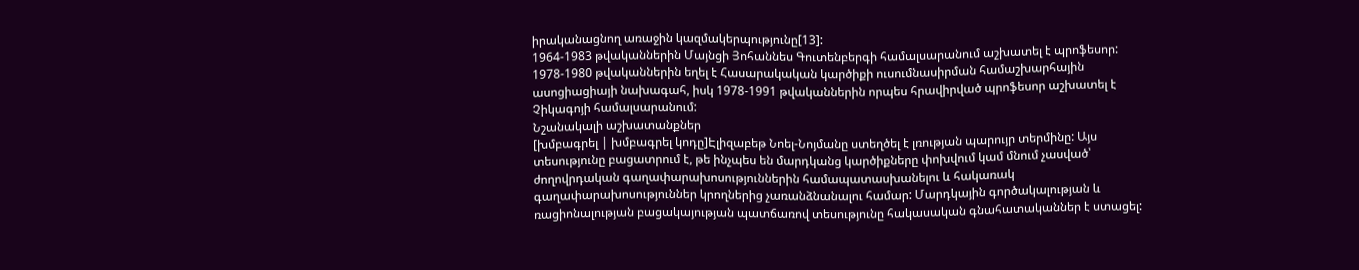իրականացնող առաջին կազմակերպությունը[13]:
1964-1983 թվականներին Մայնցի Յոհաննես Գուտենբերգի համալսարանում աշխատել է պրոֆեսոր:
1978-1980 թվականներին եղել է Հասարակական կարծիքի ուսումնասիրման համաշխարհային ասոցիացիայի նախագահ, իսկ 1978-1991 թվականներին որպես հրավիրված պրոֆեսոր աշխատել է Չիկագոյի համալսարանում:
Նշանակալի աշխատանքներ
[խմբագրել | խմբագրել կոդը]Էլիզաբեթ Նոել-Նոյմանը ստեղծել է լռության պարույր տերմինը: Այս տեսությունը բացատրում է, թե ինչպես են մարդկանց կարծիքները փոխվում կամ մնում չասված՝ ժողովրդական գաղափարախոսություններին համապատասխանելու և հակառակ գաղափարախոսություններ կրողներից չառանձնանալու համար: Մարդկային գործակալության և ռացիոնալության բացակայության պատճառով տեսությունը հակասական գնահատականներ է ստացել: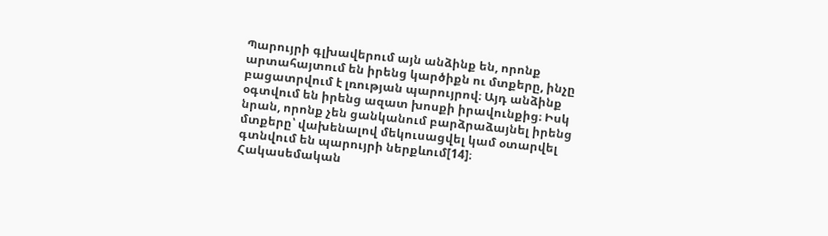Պարույրի գլխավերում այն անձինք են, որոնք արտահայտում են իրենց կարծիքն ու մտքերը, ինչը բացատրվում է լռության պարույրով։ Այդ անձինք օգտվում են իրենց ազատ խոսքի իրավունքից։ Իսկ նրան, որոնք չեն ցանկանում բարձրաձայնել իրենց մտքերը՝ վախենալով մեկուսացվել կամ օտարվել գտնվում են պարույրի ներքևում[14]։
Հակասեմական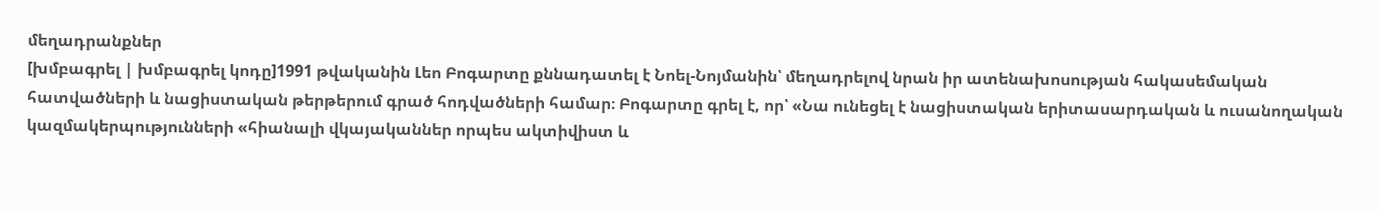մեղադրանքներ
[խմբագրել | խմբագրել կոդը]1991 թվականին Լեո Բոգարտը քննադատել է Նոել-Նոյմանին՝ մեղադրելով նրան իր ատենախոսության հակասեմական հատվածների և նացիստական թերթերում գրած հոդվածների համար։ Բոգարտը գրել է, որ՝ «Նա ունեցել է նացիստական երիտասարդական և ուսանողական կազմակերպությունների «հիանալի վկայականներ որպես ակտիվիստ և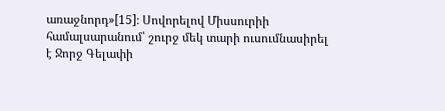առաջնորդ»[15]։ Սովորելով Միսսուրիի համալսարանում՝ շուրջ մեկ տարի ուսումնասիրել է Ջորջ Գելափի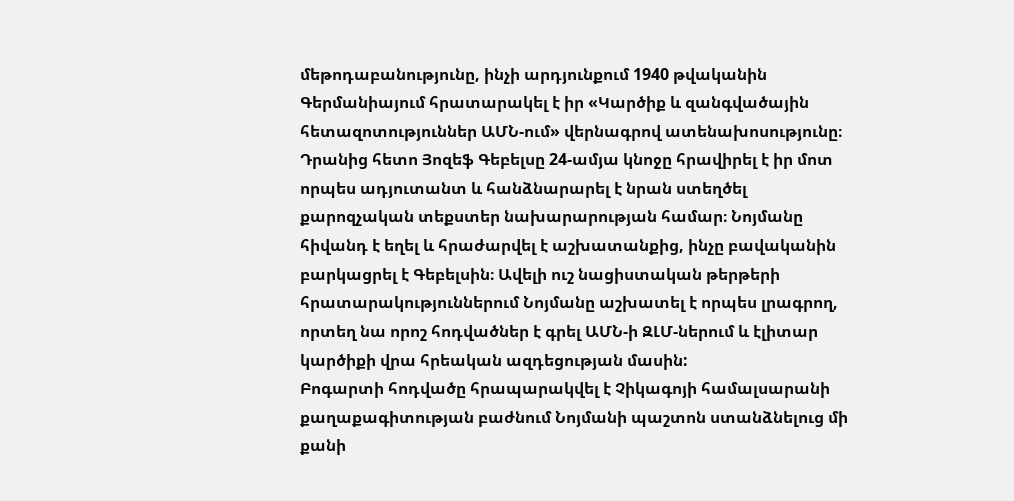մեթոդաբանությունը, ինչի արդյունքում 1940 թվականին Գերմանիայում հրատարակել է իր «Կարծիք և զանգվածային հետազոտություններ ԱՄՆ-ում» վերնագրով ատենախոսությունը։ Դրանից հետո Յոզեֆ Գեբելսը 24-ամյա կնոջը հրավիրել է իր մոտ որպես ադյուտանտ և հանձնարարել է նրան ստեղծել քարոզչական տեքստեր նախարարության համար։ Նոյմանը հիվանդ է եղել և հրաժարվել է աշխատանքից, ինչը բավականին բարկացրել է Գեբելսին։ Ավելի ուշ նացիստական թերթերի հրատարակություններում Նոյմանը աշխատել է որպես լրագրող, որտեղ նա որոշ հոդվածներ է գրել ԱՄՆ-ի ԶԼՄ-ներում և էլիտար կարծիքի վրա հրեական ազդեցության մասին:
Բոգարտի հոդվածը հրապարակվել է Չիկագոյի համալսարանի քաղաքագիտության բաժնում Նոյմանի պաշտոն ստանձնելուց մի քանի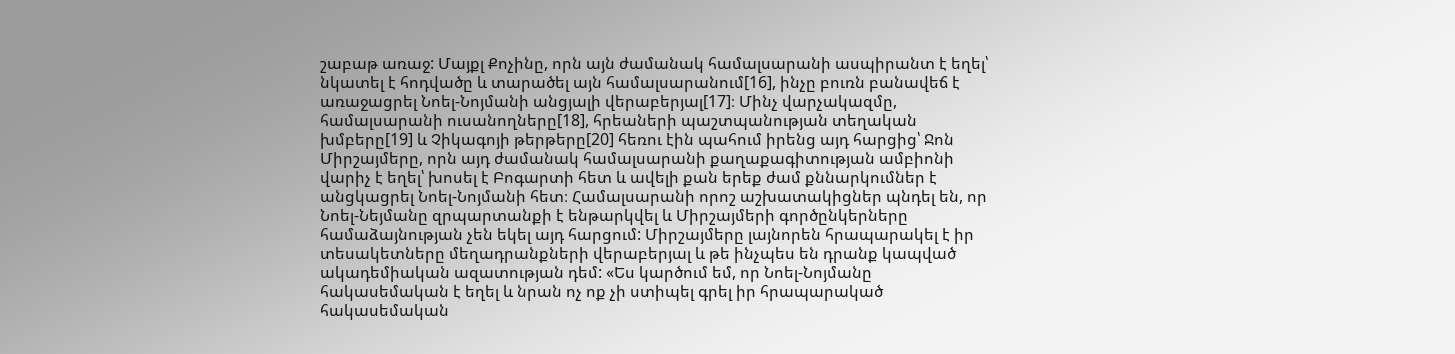շաբաթ առաջ: Մայքլ Քոչինը, որն այն ժամանակ համալսարանի ասպիրանտ է եղել՝ նկատել է հոդվածը և տարածել այն համալսարանում[16], ինչը բուռն բանավեճ է առաջացրել Նոել-Նոյմանի անցյալի վերաբերյալ[17]։ Մինչ վարչակազմը, համալսարանի ուսանողները[18], հրեաների պաշտպանության տեղական խմբերը[19] և Չիկագոյի թերթերը[20] հեռու էին պահում իրենց այդ հարցից՝ Ջոն Միրշայմերը, որն այդ ժամանակ համալսարանի քաղաքագիտության ամբիոնի վարիչ է եղել՝ խոսել է Բոգարտի հետ և ավելի քան երեք ժամ քննարկումներ է անցկացրել Նոել-Նոյմանի հետ։ Համալսարանի որոշ աշխատակիցներ պնդել են, որ Նոել-Նեյմանը զրպարտանքի է ենթարկվել և Միրշայմերի գործընկերները համաձայնության չեն եկել այդ հարցում: Միրշայմերը լայնորեն հրապարակել է իր տեսակետները մեղադրանքների վերաբերյալ և թե ինչպես են դրանք կապված ակադեմիական ազատության դեմ: «Ես կարծում եմ, որ Նոել-Նոյմանը հակասեմական է եղել և նրան ոչ ոք չի ստիպել գրել իր հրապարակած հակասեմական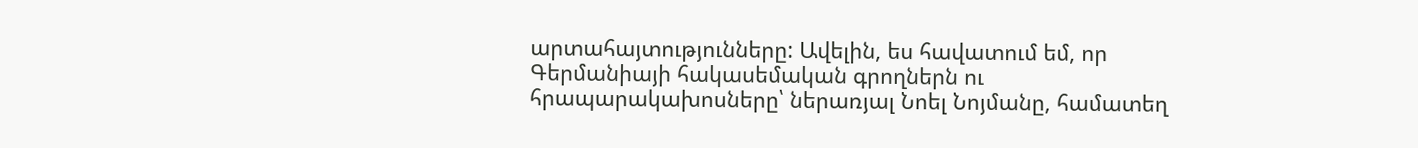արտահայտությունները: Ավելին, ես հավատում եմ, որ Գերմանիայի հակասեմական գրողներն ու հրապարակախոսները՝ ներառյալ Նոել Նոյմանը, համատեղ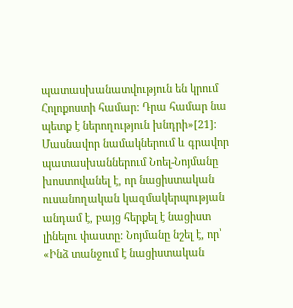պատասխանատվություն են կրում Հոլոքոստի համար: Դրա համար նա պետք է ներողություն խնդրի»[21]։
Մասնավոր նամակներում և գրավոր պատասխաններում Նոել-Նոյմանը խոստովանել է, որ նացիստական ուսանողական կազմակերպության անդամ է, բայց հերքել է նացիստ լինելու փաստը: Նոյմանը նշել է, որ՝ «Ինձ տանջում է նացիստական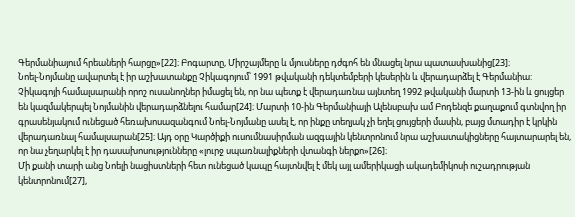Գերմանիայում հրեաների հարցը»[22]։ Բոգարտը, Միրշայմերը և մյուսները դժգոհ են մնացել նրա պատասխանից[23]։
Նոել-Նոյմանը ավարտել է իր աշխատանքը Չիկագոյում՝ 1991 թվականի դեկտեմբերի կեսերին և վերադարձել է Գերմանիա: Չիկագոյի համալսարանի որոշ ուսանողներ իմացել են, որ նա պետք է վերադառնա այնտեղ 1992 թվականի մարտի 13-ին և ցույցեր են կազմակերպել Նոյմանին վերադարձնելու համար[24]։ Մարտի 10-ին Գերմանիայի Ալենսբախ ամ Բոդենզե քաղաքում գտնվող իր գրասենյակում ունեցած հեռախոսազանգում Նոել-Նոյմանը ասել է, որ ինքը տեղյակ չի եղել ցույցերի մասին, բայց մտադիր է կրկին վերադառնալ համալսարան[25]։ Այդ օրը Կարծիքի ուսումնասիրման ազգային կենտրոնում նրա աշխատակիցները հայտարարել են, որ նա չեղարկել է իր դասախոսությունները «լուրջ սպառնալիքների վտանգի ներքո»[26]։
Մի քանի տարի անց Նոելի նացիստների հետ ունեցած կապը հայտնվել է մեկ այլ ամերիկացի ակադեմիկոսի ուշադրության կենտրոնում[27],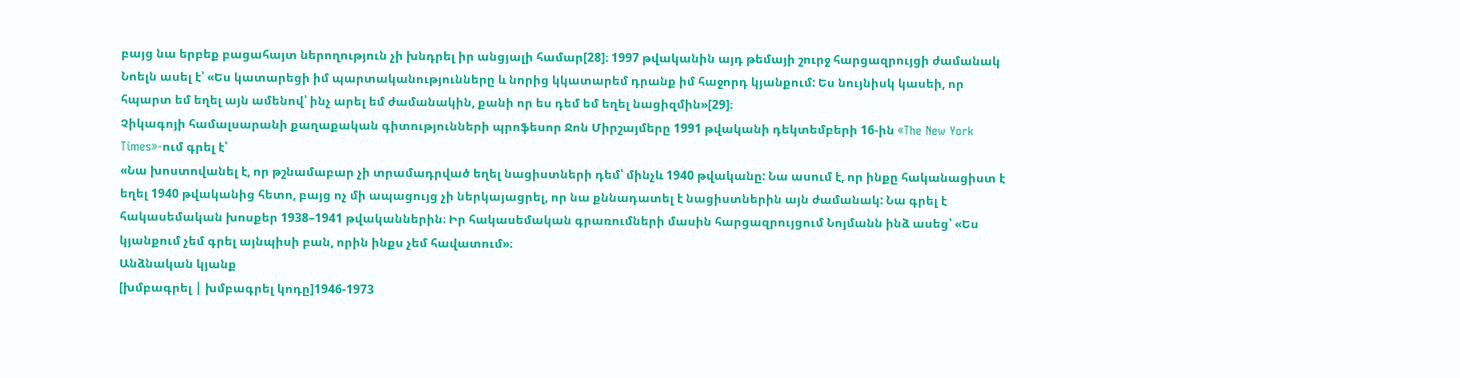բայց նա երբեք բացահայտ ներողություն չի խնդրել իր անցյալի համար[28]։ 1997 թվականին այդ թեմայի շուրջ հարցազրույցի ժամանակ Նոելն ասել է՝ «Ես կատարեցի իմ պարտականությունները և նորից կկատարեմ դրանք իմ հաջորդ կյանքում: Ես նույնիսկ կասեի, որ հպարտ եմ եղել այն ամենով՝ ինչ արել եմ ժամանակին, քանի որ ես դեմ եմ եղել նացիզմին»[29]։
Չիկագոյի համալսարանի քաղաքական գիտությունների պրոֆեսոր Ջոն Միրշայմերը 1991 թվականի դեկտեմբերի 16-ին «The New York Times»-ում գրել է՝
«Նա խոստովանել է, որ թշնամաբար չի տրամադրված եղել նացիստների դեմ՝ մինչև 1940 թվականը: Նա ասում է, որ ինքը հականացիստ է եղել 1940 թվականից հետո, բայց ոչ մի ապացույց չի ներկայացրել, որ նա քննադատել է նացիստներին այն ժամանակ: Նա գրել է հակասեմական խոսքեր 1938–1941 թվականներին։ Իր հակասեմական գրառումների մասին հարցազրույցում Նոյմանն ինձ ասեց՝ «Ես կյանքում չեմ գրել այնպիսի բան, որին ինքս չեմ հավատում»։
Անձնական կյանք
[խմբագրել | խմբագրել կոդը]1946-1973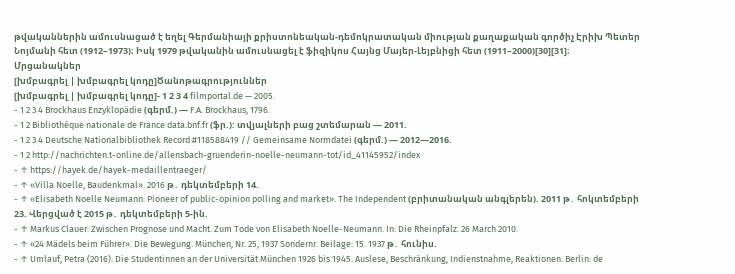թվականներին ամուսնացած է եղել Գերմանիայի քրիստոնեական-դեմոկրատական միության քաղաքական գործիչ Էրիխ Պետեր Նոյմանի հետ (1912–1973)։ Իսկ 1979 թվականին ամուսնացել է ֆիզիկոս Հայնց Մայեր-Լեյբնիցի հետ (1911–2000)[30][31]։
Մրցանակներ
[խմբագրել | խմբագրել կոդը]Ծանոթագրություններ
[խմբագրել | խմբագրել կոդը]- 1 2 3 4 filmportal.de — 2005.
- 1 2 3 4 Brockhaus Enzyklopädie (գերմ.) — F.A. Brockhaus, 1796.
- 1 2 Bibliothèque nationale de France data.bnf.fr (ֆր.): տվյալների բաց շտեմարան — 2011.
- 1 2 3 4 Deutsche Nationalbibliothek Record #118588419 // Gemeinsame Normdatei (գերմ.) — 2012—2016.
- 1 2 http://nachrichten.t-online.de/allensbach-gruenderin-noelle-neumann-tot/id_41145952/index
- ↑ https://hayek.de/hayek-medaillentraeger/
- ↑ «Villa Noelle, Baudenkmal». 2016 թ․ դեկտեմբերի 14.
- ↑ «Elisabeth Noelle Neumann: Pioneer of public-opinion polling and market». The Independent (բրիտանական անգլերեն). 2011 թ․ հոկտեմբերի 23. Վերցված է 2015 թ․ դեկտեմբերի 5-ին.
- ↑ Markus Clauer: Zwischen Prognose und Macht. Zum Tode von Elisabeth Noelle-Neumann. In: Die Rheinpfalz. 26 March 2010.
- ↑ «24 Mädels beim Führer». Die Bewegung. München, Nr. 25, 1937 Sondernr. Beilage: 15. 1937 թ․ հունիս.
- ↑ Umlauf, Petra (2016). Die Studentinnen an der Universität München 1926 bis 1945. Auslese, Beschränkung, Indienstnahme, Reaktionen. Berlin: de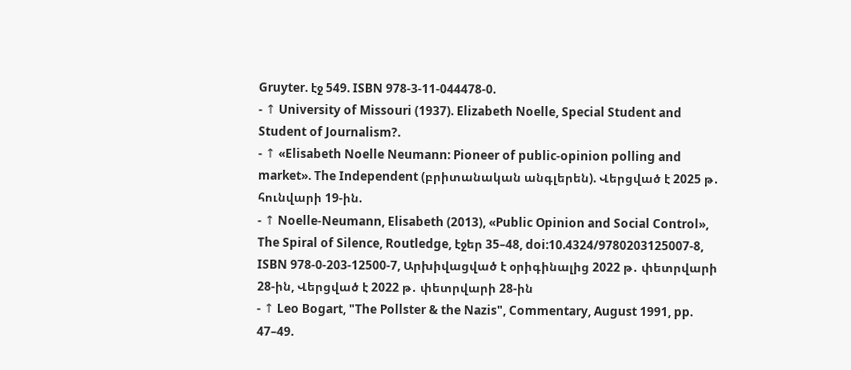Gruyter. էջ 549. ISBN 978-3-11-044478-0.
- ↑ University of Missouri (1937). Elizabeth Noelle, Special Student and Student of Journalism?.
- ↑ «Elisabeth Noelle Neumann: Pioneer of public-opinion polling and market». The Independent (բրիտանական անգլերեն). Վերցված է 2025 թ․ հունվարի 19-ին.
- ↑ Noelle-Neumann, Elisabeth (2013), «Public Opinion and Social Control», The Spiral of Silence, Routledge, էջեր 35–48, doi:10.4324/9780203125007-8, ISBN 978-0-203-12500-7, Արխիվացված է օրիգինալից 2022 թ․ փետրվարի 28-ին, Վերցված է 2022 թ․ փետրվարի 28-ին
- ↑ Leo Bogart, "The Pollster & the Nazis", Commentary, August 1991, pp. 47–49.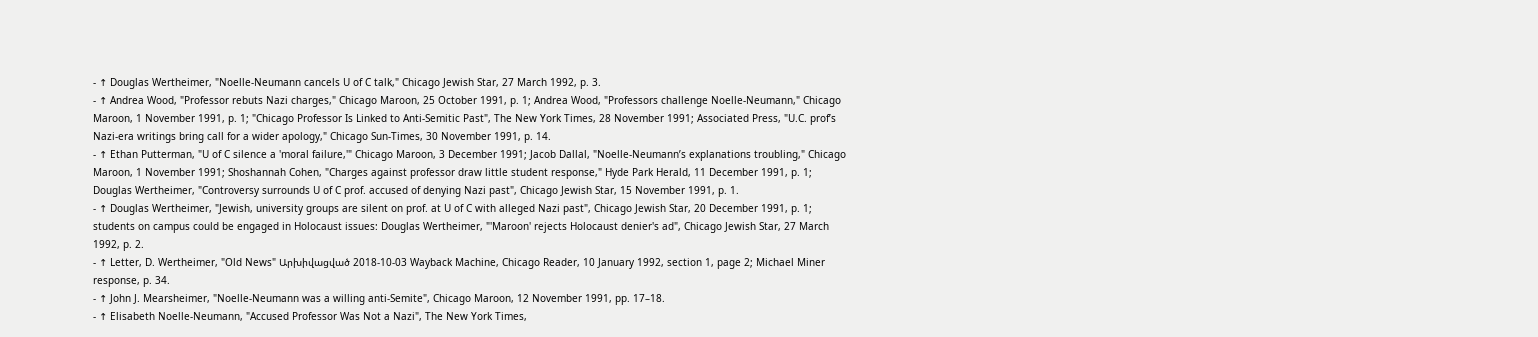- ↑ Douglas Wertheimer, "Noelle-Neumann cancels U of C talk," Chicago Jewish Star, 27 March 1992, p. 3.
- ↑ Andrea Wood, "Professor rebuts Nazi charges," Chicago Maroon, 25 October 1991, p. 1; Andrea Wood, "Professors challenge Noelle-Neumann," Chicago Maroon, 1 November 1991, p. 1; "Chicago Professor Is Linked to Anti-Semitic Past", The New York Times, 28 November 1991; Associated Press, "U.C. prof’s Nazi-era writings bring call for a wider apology," Chicago Sun-Times, 30 November 1991, p. 14.
- ↑ Ethan Putterman, "U of C silence a 'moral failure,'" Chicago Maroon, 3 December 1991; Jacob Dallal, "Noelle-Neumann’s explanations troubling," Chicago Maroon, 1 November 1991; Shoshannah Cohen, "Charges against professor draw little student response," Hyde Park Herald, 11 December 1991, p. 1; Douglas Wertheimer, "Controversy surrounds U of C prof. accused of denying Nazi past", Chicago Jewish Star, 15 November 1991, p. 1.
- ↑ Douglas Wertheimer, "Jewish, university groups are silent on prof. at U of C with alleged Nazi past", Chicago Jewish Star, 20 December 1991, p. 1; students on campus could be engaged in Holocaust issues: Douglas Wertheimer, "'Maroon' rejects Holocaust denier's ad", Chicago Jewish Star, 27 March 1992, p. 2.
- ↑ Letter, D. Wertheimer, "Old News" Արխիվացված 2018-10-03 Wayback Machine, Chicago Reader, 10 January 1992, section 1, page 2; Michael Miner response, p. 34.
- ↑ John J. Mearsheimer, "Noelle-Neumann was a willing anti-Semite", Chicago Maroon, 12 November 1991, pp. 17–18.
- ↑ Elisabeth Noelle-Neumann, "Accused Professor Was Not a Nazi", The New York Times,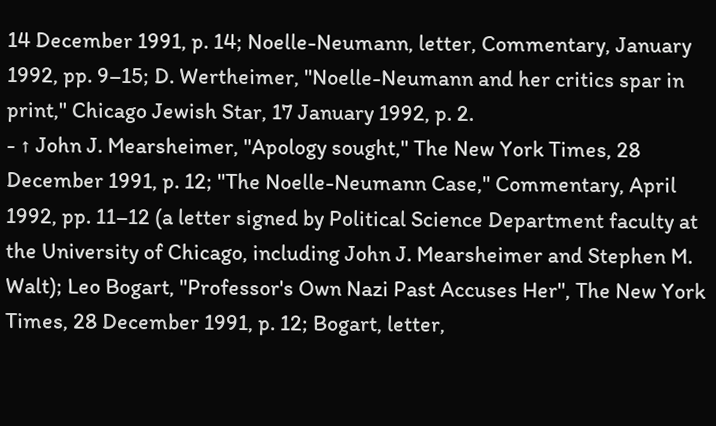14 December 1991, p. 14; Noelle-Neumann, letter, Commentary, January 1992, pp. 9–15; D. Wertheimer, "Noelle-Neumann and her critics spar in print," Chicago Jewish Star, 17 January 1992, p. 2.
- ↑ John J. Mearsheimer, "Apology sought," The New York Times, 28 December 1991, p. 12; "The Noelle-Neumann Case," Commentary, April 1992, pp. 11–12 (a letter signed by Political Science Department faculty at the University of Chicago, including John J. Mearsheimer and Stephen M. Walt); Leo Bogart, "Professor's Own Nazi Past Accuses Her", The New York Times, 28 December 1991, p. 12; Bogart, letter,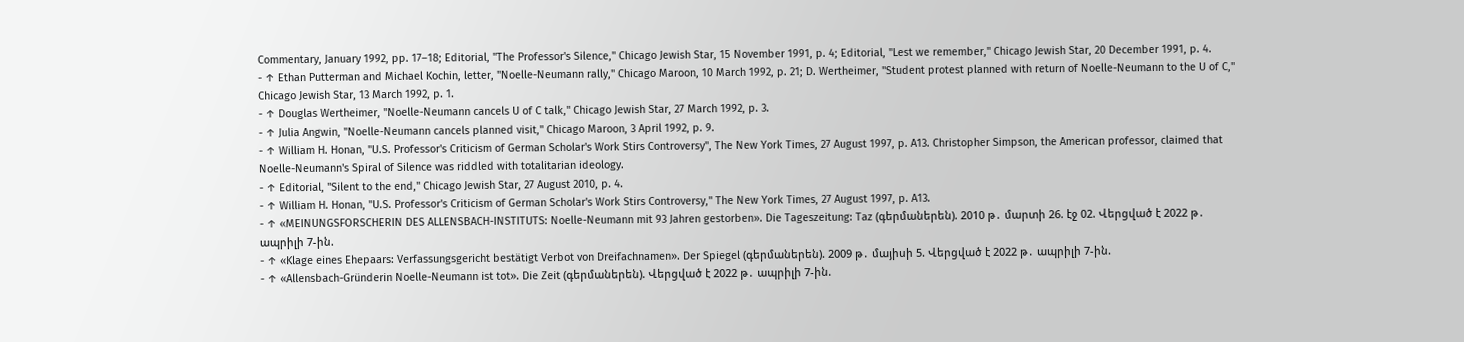Commentary, January 1992, pp. 17–18; Editorial, "The Professor's Silence," Chicago Jewish Star, 15 November 1991, p. 4; Editorial, "Lest we remember," Chicago Jewish Star, 20 December 1991, p. 4.
- ↑ Ethan Putterman and Michael Kochin, letter, "Noelle-Neumann rally," Chicago Maroon, 10 March 1992, p. 21; D. Wertheimer, "Student protest planned with return of Noelle-Neumann to the U of C," Chicago Jewish Star, 13 March 1992, p. 1.
- ↑ Douglas Wertheimer, "Noelle-Neumann cancels U of C talk," Chicago Jewish Star, 27 March 1992, p. 3.
- ↑ Julia Angwin, "Noelle-Neumann cancels planned visit," Chicago Maroon, 3 April 1992, p. 9.
- ↑ William H. Honan, "U.S. Professor's Criticism of German Scholar's Work Stirs Controversy", The New York Times, 27 August 1997, p. A13. Christopher Simpson, the American professor, claimed that Noelle-Neumann's Spiral of Silence was riddled with totalitarian ideology.
- ↑ Editorial, "Silent to the end," Chicago Jewish Star, 27 August 2010, p. 4.
- ↑ William H. Honan, "U.S. Professor's Criticism of German Scholar's Work Stirs Controversy," The New York Times, 27 August 1997, p. A13.
- ↑ «MEINUNGSFORSCHERIN DES ALLENSBACH-INSTITUTS: Noelle-Neumann mit 93 Jahren gestorben». Die Tageszeitung: Taz (գերմաներեն). 2010 թ․ մարտի 26. էջ 02. Վերցված է 2022 թ․ ապրիլի 7-ին.
- ↑ «Klage eines Ehepaars: Verfassungsgericht bestätigt Verbot von Dreifachnamen». Der Spiegel (գերմաներեն). 2009 թ․ մայիսի 5. Վերցված է 2022 թ․ ապրիլի 7-ին.
- ↑ «Allensbach-Gründerin Noelle-Neumann ist tot». Die Zeit (գերմաներեն). Վերցված է 2022 թ․ ապրիլի 7-ին.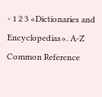- 1 2 3 «Dictionaries and Encyclopedias». A-Z Common Reference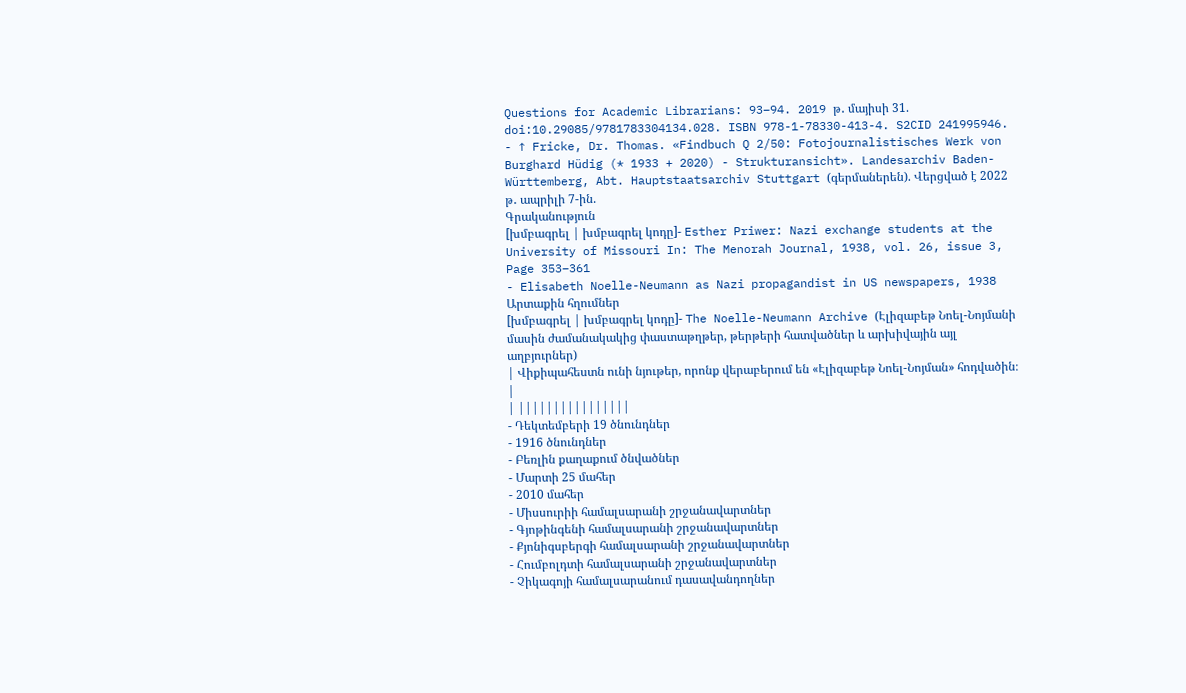Questions for Academic Librarians: 93–94. 2019 թ․ մայիսի 31. doi:10.29085/9781783304134.028. ISBN 978-1-78330-413-4. S2CID 241995946.
- ↑ Fricke, Dr. Thomas. «Findbuch Q 2/50: Fotojournalistisches Werk von Burghard Hüdig (* 1933 + 2020) - Strukturansicht». Landesarchiv Baden-Württemberg, Abt. Hauptstaatsarchiv Stuttgart (գերմաներեն). Վերցված է 2022 թ․ ապրիլի 7-ին.
Գրականություն
[խմբագրել | խմբագրել կոդը]- Esther Priwer: Nazi exchange students at the University of Missouri In: The Menorah Journal, 1938, vol. 26, issue 3, Page 353–361
- Elisabeth Noelle-Neumann as Nazi propagandist in US newspapers, 1938
Արտաքին հղումներ
[խմբագրել | խմբագրել կոդը]- The Noelle-Neumann Archive (Էլիզաբեթ Նոել-Նոյմանի մասին ժամանակակից փաստաթղթեր, թերթերի հատվածներ և արխիվային այլ աղբյուրներ)
| Վիքիպահեստն ունի նյութեր, որոնք վերաբերում են «Էլիզաբեթ Նոել-Նոյման» հոդվածին։ |
| ||||||||||||||||
- Դեկտեմբերի 19 ծնունդներ
- 1916 ծնունդներ
- Բեռլին քաղաքում ծնվածներ
- Մարտի 25 մահեր
- 2010 մահեր
- Միսսուրիի համալսարանի շրջանավարտներ
- Գյոթինգենի համալսարանի շրջանավարտներ
- Քյոնիգսբերգի համալսարանի շրջանավարտներ
- Հումբոլդտի համալսարանի շրջանավարտներ
- Չիկագոյի համալսարանում դասավանդողներ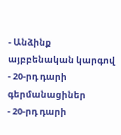- Անձինք այբբենական կարգով
- 20-րդ դարի գերմանացիներ
- 20-րդ դարի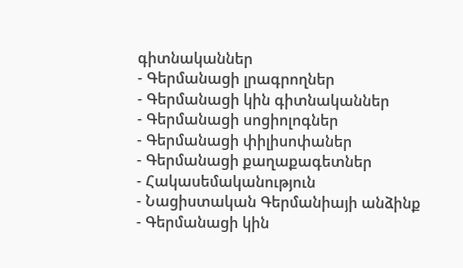գիտնականներ
- Գերմանացի լրագրողներ
- Գերմանացի կին գիտնականներ
- Գերմանացի սոցիոլոգներ
- Գերմանացի փիլիսոփաներ
- Գերմանացի քաղաքագետներ
- Հակասեմականություն
- Նացիստական Գերմանիայի անձինք
- Գերմանացի կին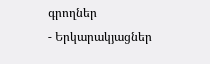գրողներ
- Երկարակյացներ